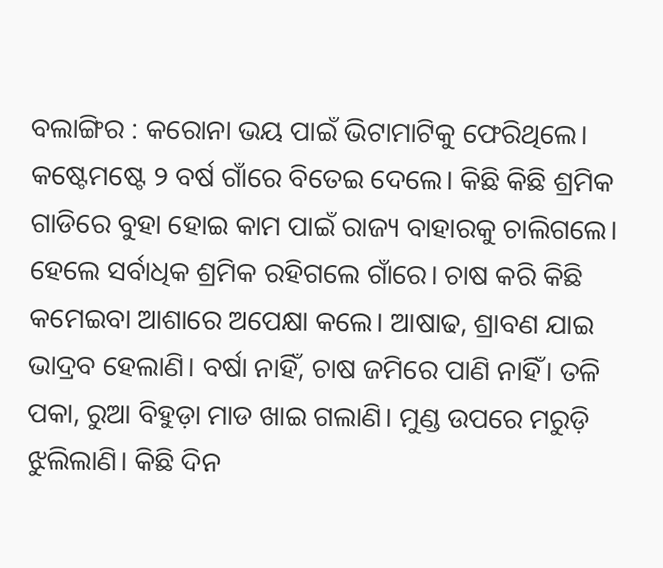ବଲାଙ୍ଗିର : କରୋନା ଭୟ ପାଇଁ ଭିଟାମାଟିକୁ ଫେରିଥିଲେ। କଷ୍ଟେମଷ୍ଟେ ୨ ବର୍ଷ ଗାଁରେ ବିତେଇ ଦେଲେ। କିଛି କିଛି ଶ୍ରମିକ ଗାଡିରେ ବୁହା ହୋଇ କାମ ପାଇଁ ରାଜ୍ୟ ବାହାରକୁ ଚାଲିଗଲେ। ହେଲେ ସର୍ବାଧିକ ଶ୍ରମିକ ରହିଗଲେ ଗାଁରେ। ଚାଷ କରି କିଛି କମେଇବା ଆଶାରେ ଅପେକ୍ଷା କଲେ। ଆଷାଢ, ଶ୍ରାବଣ ଯାଇ ଭାଦ୍ରବ ହେଲାଣି। ବର୍ଷା ନାହିଁ, ଚାଷ ଜମିରେ ପାଣି ନାହିଁ। ତଳି ପକା, ରୁଆ ବିହୁଡ଼ା ମାଡ ଖାଇ ଗଲାଣି। ମୁଣ୍ଡ ଉପରେ ମରୁଡ଼ି ଝୁଲିଲାଣି। କିଛି ଦିନ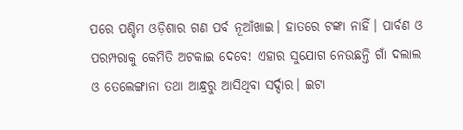ପରେ ପଶ୍ଚିମ ଓଡ଼ିଶାର ଗଣ ପର୍ବ ନୂଆଁଖାଇ। ହାତରେ ଟଙ୍କା ନାହିଁ। ପାର୍ବଣ ଓ ପରମ୍ପରାକୁ କେମିତି ଅଟକାଇ ଦେବେ! ଏହାର ସୁଯୋଗ ନେଉଛନ୍ତି ଗାଁ ଦଲାଲ ଓ ତେଲେଙ୍ଗାନା ତଥା ଆନ୍ଧ୍ରରୁ ଆସିଥିବା ସର୍ଦ୍ଦାର। ଇଟା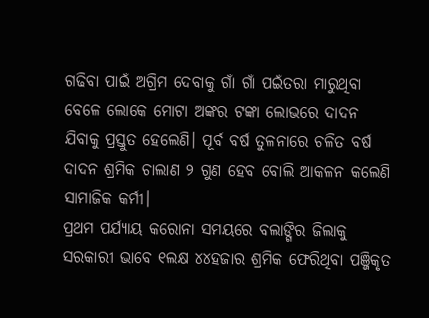ଗଢିବା ପାଇଁ ଅଗ୍ରିମ ଦେବାକୁ ଗାଁ ଗାଁ ପଇଁତରା ମାରୁଥିବା ବେଳେ ଲୋକେ ମୋଟା ଅଙ୍କର ଟଙ୍କା ଲୋଭରେ ଦାଦନ ଯିବାକୁ ପ୍ରସ୍ତୁତ ହେଲେଣି। ପୂର୍ବ ବର୍ଷ ତୁଳନାରେ ଚଳିତ ବର୍ଷ ଦାଦନ ଶ୍ରମିକ ଚାଲାଣ ୨ ଗୁଣ ହେବ ବୋଲି ଆକଳନ କଲେଣି ସାମାଜିକ କର୍ମୀ।
ପ୍ରଥମ ପର୍ଯ୍ୟାୟ କରୋନା ସମୟରେ ବଲାଙ୍ଗିର ଜିଲାକୁ ସରକାରୀ ଭାବେ ୧ଲକ୍ଷ ୪୪ହଜାର ଶ୍ରମିକ ଫେରିଥିବା ପଞ୍ଜିକୃତ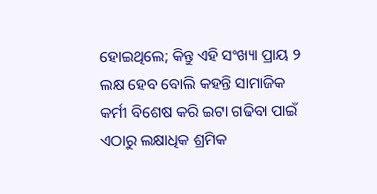ହୋଇଥିଲେ; କିନ୍ତୁ ଏହି ସଂଖ୍ୟା ପ୍ରାୟ ୨ ଲକ୍ଷ ହେବ ବୋଲି କହନ୍ତି ସାମାଜିକ କର୍ମୀ ବିଶେଷ କରି ଇଟା ଗଢିବା ପାଇଁ ଏଠାରୁ ଲକ୍ଷାଧିକ ଶ୍ରମିକ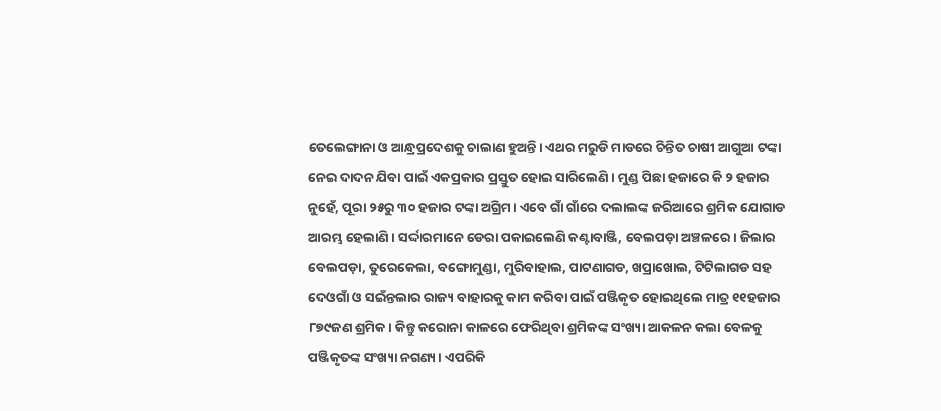ତେଲେଙ୍ଗାନା ଓ ଆନ୍ଧ୍ରପ୍ରଦେଶକୁ ଚାଲାଣ ହୁଅନ୍ତି। ଏଥର ମରୁଡି ମାଡରେ ଚିନ୍ତିତ ଚାଷୀ ଆଗୁଆ ଟଙ୍କା ନେଇ ଦାଦନ ଯିବା ପାଇଁ ଏକପ୍ରକାର ପ୍ରସ୍ତୁତ ହୋଇ ସାରିଲେଣି। ମୁଣ୍ଡ ପିଛା ହଜାରେ କି ୨ ହଜାର ନୁହେଁ, ପୂରା ୨୫ରୁ ୩୦ ହଜାର ଟଙ୍କା ଅଗ୍ରିମ। ଏବେ ଗାଁ ଗାଁରେ ଦଲାଲଙ୍କ ଜରିଆରେ ଶ୍ରମିକ ଯୋଗାଡ ଆରମ୍ଭ ହେଲାଣି। ସର୍ଦ୍ଦାରମାନେ ଡେରା ପକାଇଲେଣି କଣ୍ଟାବାଞ୍ଜି, ବେଲପଡ଼ା ଅଞ୍ଚଳରେ। ଜିଲାର ବେଲପଡ଼ା, ତୁରେକେଲା, ବଙ୍ଗୋମୁଣ୍ଡା, ମୁରିବାହାଲ, ପାଟଣାଗଡ, ଖପ୍ରାଖୋଲ, ଟିଟିଲାଗଡ ସହ ଦେଓଗାଁ ଓ ସଇଁନ୍ତଲାର ରାଜ୍ୟ ବାହାରକୁ କାମ କରିବା ପାଇଁ ପଞ୍ଜିକୃତ ହୋଇଥିଲେ ମାତ୍ର ୧୧ହଜାର ୮୭୯ଜଣ ଶ୍ରମିକ। କିନ୍ତୁ କରୋନା କାଳରେ ଫେରିଥିବା ଶ୍ରମିକଙ୍କ ସଂଖ୍ୟା ଆକଳନ କଲା ବେଳକୁ ପଞ୍ଜିକୃତଙ୍କ ସଂଖ୍ୟା ନଗଣ୍ୟ। ଏପରିକି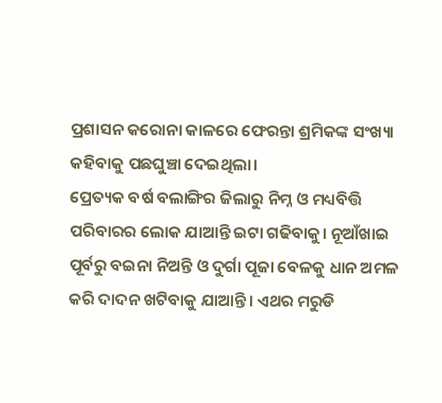ପ୍ରଶାସନ କରୋନା କାଳରେ ଫେରନ୍ତା ଶ୍ରମିକଙ୍କ ସଂଖ୍ୟା କହିବାକୁ ପଛଘୁଞ୍ଚା ଦେଇଥିଲା।
ପ୍ରେତ୍ୟକ ବର୍ଷ ବଲାଙ୍ଗିର ଜିଲାରୁ ନିମ୍ନ ଓ ମଧ୍ୟବିତ୍ତି ପରିବାରର ଲୋକ ଯାଆନ୍ତି ଇଟା ଗଢିବାକୁ। ନୂଆଁଖାଇ ପୂର୍ବରୁ ବଇନା ନିଅନ୍ତି ଓ ଦୁର୍ଗା ପୂଜା ବେଳକୁ ଧାନ ଅମଳ କରି ଦାଦନ ଖଟିବାକୁ ଯାଆନ୍ତି। ଏଥର ମରୁଡି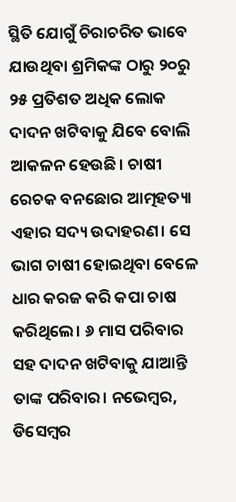ସ୍ଥିତି ଯୋଗୁଁ ଚିରାଚରିତ ଭାବେ ଯାଉଥିବା ଶ୍ରମିକଙ୍କ ଠାରୁ ୨୦ରୁ ୨୫ ପ୍ରତିଶତ ଅଧିକ ଲୋକ ଦାଦନ ଖଟିବାକୁ ଯିବେ ବୋଲି ଆକଳନ ହେଉଛି। ଚାଷୀ ରେଚକ ବନଛୋର ଆତ୍ମହତ୍ୟା ଏହାର ସଦ୍ୟ ଉଦାହରଣ। ସେ ଭାଗ ଚାଷୀ ହୋଇଥିବା ବେଳେ ଧାର କରଜ କରି କପା ଚାଷ କରିଥିଲେ। ୬ ମାସ ପରିବାର ସହ ଦାଦନ ଖଟିବାକୁ ଯାଆନ୍ତି ତାଙ୍କ ପରିବାର। ନଭେମ୍ବର, ଡିସେମ୍ବର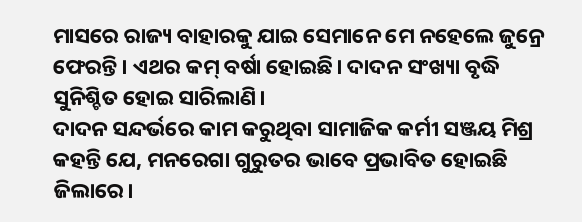ମାସରେ ରାଜ୍ୟ ବାହାରକୁ ଯାଇ ସେମାନେ ମେ ନହେଲେ ଜୁନ୍ରେ ଫେରନ୍ତି। ଏଥର କମ୍ ବର୍ଷା ହୋଇଛି। ଦାଦନ ସଂଖ୍ୟା ବୃଦ୍ଧି ସୁନିଶ୍ଚିତ ହୋଇ ସାରିଲାଣି।
ଦାଦନ ସନ୍ଦର୍ଭରେ କାମ କରୁଥିବା ସାମାଜିକ କର୍ମୀ ସଞ୍ଜୟ ମିଶ୍ର କହନ୍ତି ଯେ, ମନରେଗା ଗୁରୁତର ଭାବେ ପ୍ରଭାବିତ ହୋଇଛି ଜିଲାରେ।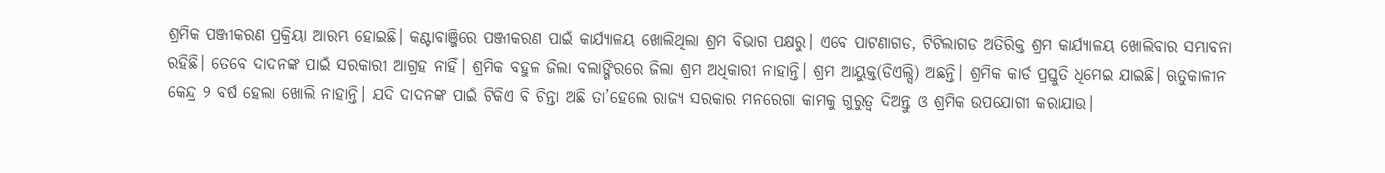ଶ୍ରମିକ ପଞ୍ଜୀକରଣ ପ୍ରକ୍ରିୟା ଆରମ୍ଭ ହୋଇଛି। କଣ୍ଟାବାଞ୍ଜିରେ ପଞ୍ଜୀକରଣ ପାଇଁ କାର୍ଯ୍ୟାଳୟ ଖୋଲିଥିଲା ଶ୍ରମ ବିଭାଗ ପକ୍ଷରୁ। ଏବେ ପାଟଣାଗଡ, ଟିଟିଲାଗଡ ଅତିରିକ୍ତ ଶ୍ରମ କାର୍ଯ୍ୟାଳୟ ଖୋଲିବାର ସମ୍ଭାବନା ରହିଛି। ତେବେ ଦାଦନଙ୍କ ପାଇଁ ସରକାରୀ ଆଗ୍ରହ ନାହିଁ। ଶ୍ରମିକ ବହୁଳ ଜିଲା ବଲାଙ୍ଗିରରେ ଜିଲା ଶ୍ରମ ଅଧିକାରୀ ନାହାନ୍ତି। ଶ୍ରମ ଆୟୁକ୍ତ(ଡିଏଲ୍ସି) ଅଛନ୍ତି। ଶ୍ରମିକ କାର୍ଡ ପ୍ରସ୍ତୁତି ଧିମେଇ ଯାଇଛି। ଋତୁକାଳୀନ କେନ୍ଦ୍ର ୨ ବର୍ଷ ହେଲା ଖୋଲି ନାହାନ୍ତି। ଯଦି ଦାଦନଙ୍କ ପାଇଁ ଟିକିଏ ବି ଚିନ୍ତା ଅଛି ତା’ହେଲେ ରାଜ୍ୟ ସରକାର ମନରେଗା କାମକୁ ଗୁରୁତ୍ୱ ଦିଅନ୍ତୁ ଓ ଶ୍ରମିକ ଉପଯୋଗୀ କରାଯାଉ।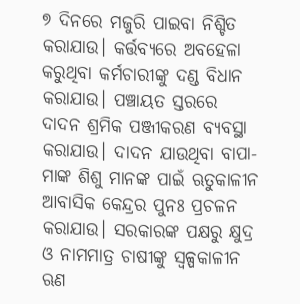୭ ଦିନରେ ମଜୁରି ପାଇବା ନିଶ୍ଚିତ କରାଯାଉ। କର୍ତ୍ତବ୍ୟରେ ଅବହେଳା କରୁଥିବା କର୍ମଚାରୀଙ୍କୁ ଦଣ୍ଡ ବିଧାନ କରାଯାଉ। ପଞ୍ଚାୟତ ସ୍ତରରେ ଦାଦନ ଶ୍ରମିକ ପଞ୍ଜୀକରଣ ବ୍ୟବସ୍ଥା କରାଯାଉ। ଦାଦନ ଯାଉଥିବା ବାପା-ମାଙ୍କ ଶିଶୁ ମାନଙ୍କ ପାଇଁ ଋତୁକାଳୀନ ଆବାସିକ କେନ୍ଦ୍ରର ପୁନଃ ପ୍ରଚଳନ କରାଯାଉ। ସରକାରଙ୍କ ପକ୍ଷରୁ କ୍ଷୁଦ୍ର ଓ ନାମମାତ୍ର ଚାଷୀଙ୍କୁ ସ୍ୱଳ୍ପକାଳୀନ ଋଣ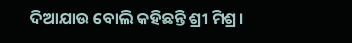ଦିଆଯାଉ ବୋଲି କହିଛନ୍ତି ଶ୍ରୀ ମିଶ୍ର।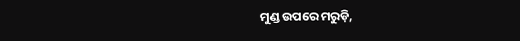ମୁଣ୍ଡ ଉପରେ ମରୁଡ଼ି,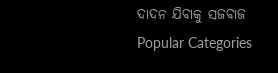ଦାଦନ ଯିବାକୁ ସଜବାଜ
Popular Categories